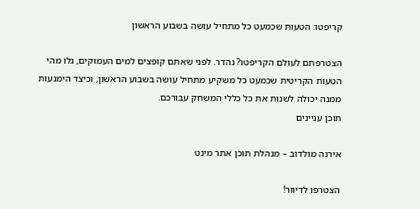קריפטו: הטעות שכמעט כל מתחיל עושה בשבוע הראשון

הצטרפתם לעולם הקריפטו? נהדר. לפני שאתם קופצים למים העמוקים, גלו מהי הטעות הקריטית שכמעט כל משקיע מתחיל עושה בשבוע הראשון, וכיצד הימנעות ממנה יכולה לשנות את כל כללי המשחק עבורכם.
תוכן עניינים

אירנה מולדוב – מנהלת תוכן אתר מינט

הצטרפו לדיוור!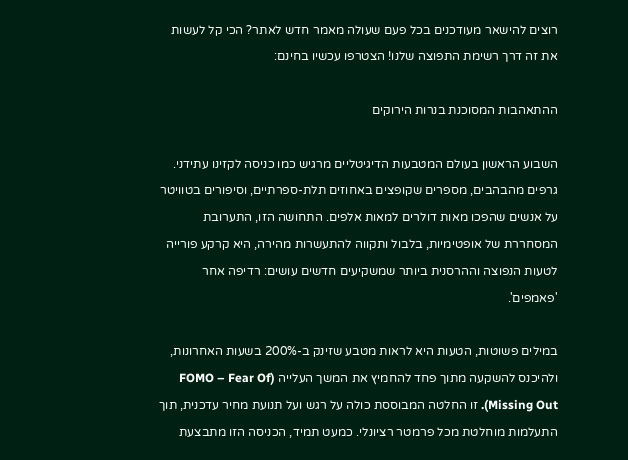רוצים להישאר מעודכנים בכל פעם שעולה מאמר חדש לאתר? הכי קל לעשות את זה דרך רשימת התפוצה שלנו! הצטרפו עכשיו בחינם:

ההתאהבות המסוכנת בנרות הירוקים

השבוע הראשון בעולם המטבעות הדיגיטליים מרגיש כמו כניסה לקזינו עתידני. גרפים מהבהבים, מספרים שקופצים באחוזים תלת-ספרתיים, וסיפורים בטוויטר על אנשים שהפכו מאות דולרים למאות אלפים. התחושה הזו, התערובת המסחררת של אופטימיות, בלבול ותקווה להתעשרות מהירה, היא קרקע פורייה לטעות הנפוצה וההרסנית ביותר שמשקיעים חדשים עושים: רדיפה אחר 'פאמפים'.

במילים פשוטות, הטעות היא לראות מטבע שזינק ב-200% בשעות האחרונות, ולהיכנס להשקעה מתוך פחד להחמיץ את המשך העלייה (FOMO – Fear Of Missing Out). זו החלטה המבוססת כולה על רגש ועל תנועת מחיר עדכנית, תוך התעלמות מוחלטת מכל פרמטר רציונלי. כמעט תמיד, הכניסה הזו מתבצעת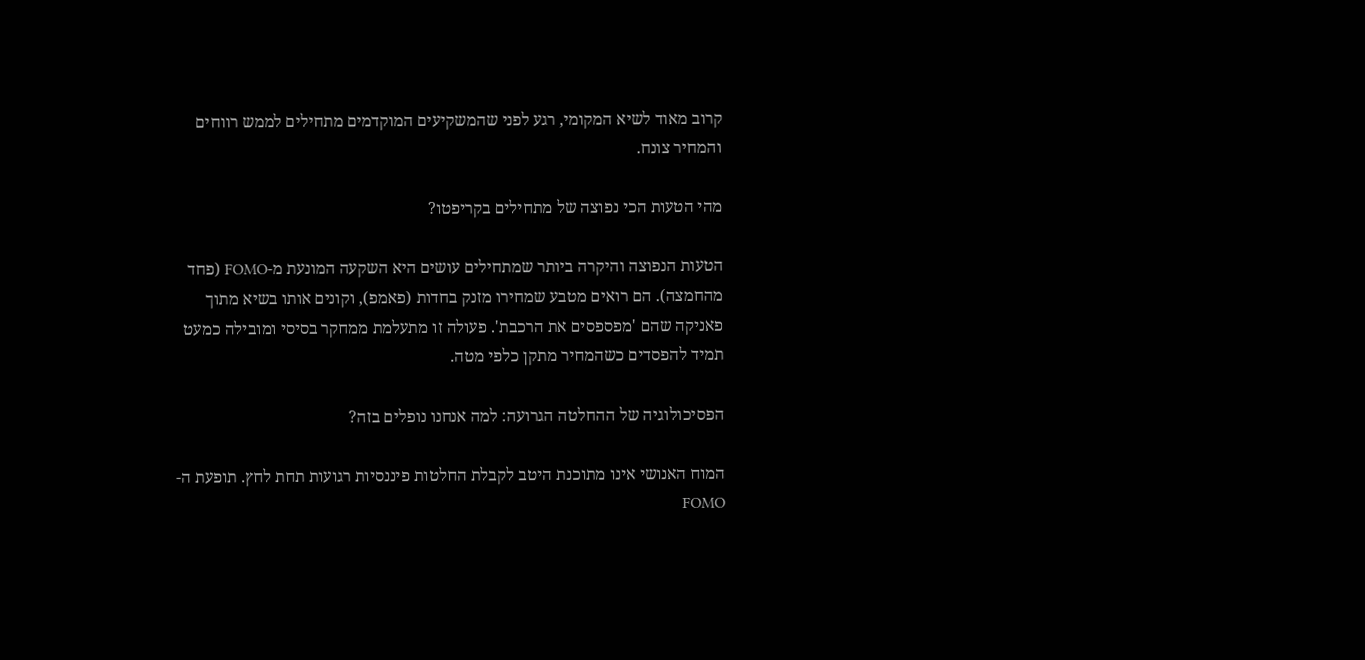קרוב מאוד לשיא המקומי, רגע לפני שהמשקיעים המוקדמים מתחילים לממש רווחים והמחיר צונח.

מהי הטעות הכי נפוצה של מתחילים בקריפטו?

הטעות הנפוצה והיקרה ביותר שמתחילים עושים היא השקעה המונעת מ-FOMO (פחד מהחמצה). הם רואים מטבע שמחירו מזנק בחדות (פאמפ), וקונים אותו בשיא מתוך פאניקה שהם 'מפספסים את הרכבת'. פעולה זו מתעלמת ממחקר בסיסי ומובילה כמעט תמיד להפסדים כשהמחיר מתקן כלפי מטה.

הפסיכולוגיה של ההחלטה הגרועה: למה אנחנו נופלים בזה?

המוח האנושי אינו מתוכנת היטב לקבלת החלטות פיננסיות רגועות תחת לחץ. תופעת ה-FOMO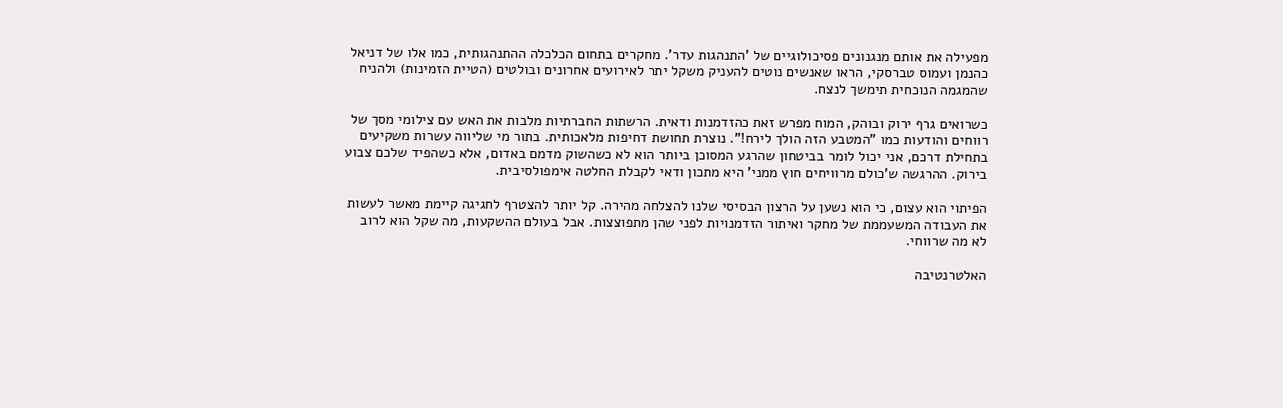מפעילה את אותם מנגנונים פסיכולוגיים של 'התנהגות עדר'. מחקרים בתחום הכלכלה ההתנהגותית, כמו אלו של דניאל כהנמן ועמוס טברסקי, הראו שאנשים נוטים להעניק משקל יתר לאירועים אחרונים ובולטים (הטיית הזמינות) ולהניח שהמגמה הנוכחית תימשך לנצח.

כשרואים גרף ירוק ובוהק, המוח מפרש זאת כהזדמנות ודאית. הרשתות החברתיות מלבות את האש עם צילומי מסך של רווחים והודעות כמו "המטבע הזה הולך לירח!". נוצרת תחושת דחיפות מלאכותית. בתור מי שליווה עשרות משקיעים בתחילת דרכם, אני יכול לומר בביטחון שהרגע המסוכן ביותר הוא לא כשהשוק מדמם באדום, אלא כשהפיד שלכם צבוע בירוק. ההרגשה ש'כולם מרוויחים חוץ ממני' היא מתכון ודאי לקבלת החלטה אימפולסיבית.

הפיתוי הוא עצום, כי הוא נשען על הרצון הבסיסי שלנו להצלחה מהירה. קל יותר להצטרף לחגיגה קיימת מאשר לעשות את העבודה המשעממת של מחקר ואיתור הזדמנויות לפני שהן מתפוצצות. אבל בעולם ההשקעות, מה שקל הוא לרוב לא מה שרווחי.

האלטרנטיבה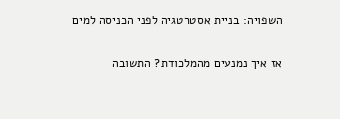השפויה: בניית אסטרטגיה לפני הכניסה למים

אז איך נמנעים מהמלכודת? התשובה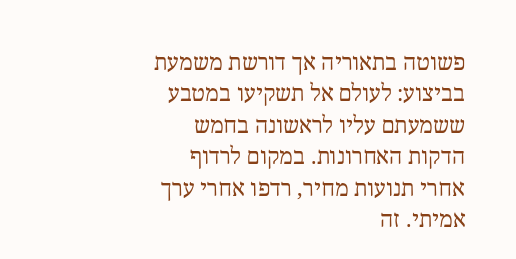פשוטה בתאוריה אך דורשת משמעת בביצוע: לעולם אל תשקיעו במטבע ששמעתם עליו לראשונה בחמש הדקות האחרונות. במקום לרדוף אחרי תנועות מחיר, רדפו אחרי ערך אמיתי. זה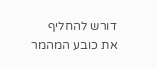דורש להחליף את כובע המהמר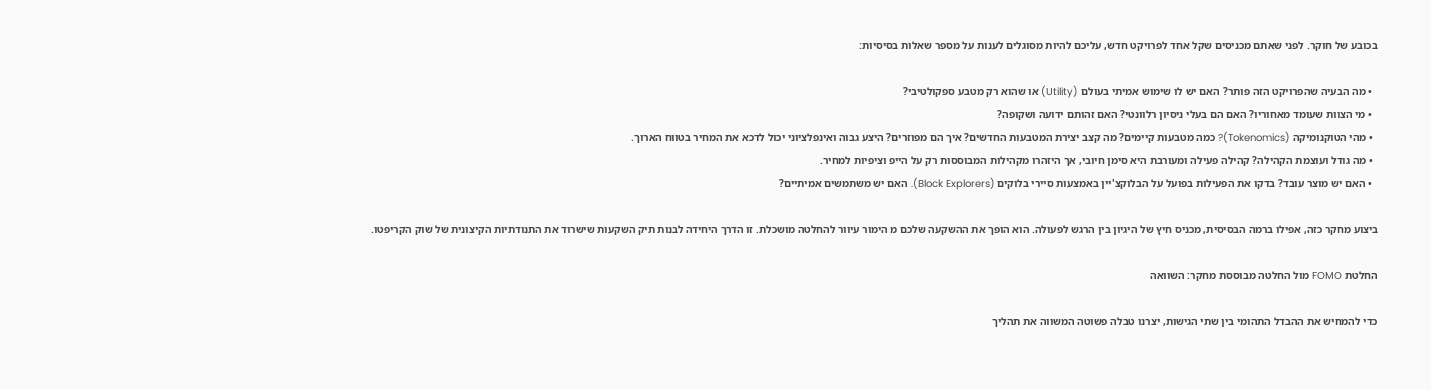בכובע של חוקר. לפני שאתם מכניסים שקל אחד לפרויקט חדש, עליכם להיות מסוגלים לענות על מספר שאלות בסיסיות:

  • מה הבעיה שהפרויקט הזה פותר? האם יש לו שימוש אמיתי בעולם (Utility) או שהוא רק מטבע ספקולטיבי?
  • מי הצוות שעומד מאחוריו? האם הם בעלי ניסיון רלוונטי? האם זהותם ידועה ושקופה?
  • מהי הטוקנומיקה (Tokenomics)? כמה מטבעות קיימים? מה קצב יצירת המטבעות החדשים? איך הם מפוזרים? היצע גבוה ואינפלציוני יכול לדכא את המחיר בטווח הארוך.
  • מה גודל ועוצמת הקהילה? קהילה פעילה ומעורבת היא סימן חיובי, אך היזהרו מקהילות המבוססות רק על הייפ וציפיות למחיר.
  • האם יש מוצר עובד? בדקו את הפעילות בפועל על הבלוקצ'יין באמצעות סיירי בלוקים (Block Explorers). האם יש משתמשים אמיתיים?

ביצוע מחקר כזה, אפילו ברמה הבסיסית, מכניס חיץ של היגיון בין הרגש לפעולה. הוא הופך את ההשקעה שלכם מ הימור עיוור להחלטה מושכלת. זו הדרך היחידה לבנות תיק השקעות שישרוד את התנודתיות הקיצונית של שוק הקריפטו.

החלטת FOMO מול החלטה מבוססת מחקר: השוואה

כדי להמחיש את ההבדל התהומי בין שתי הגישות, יצרנו טבלה פשוטה המשווה את תהליך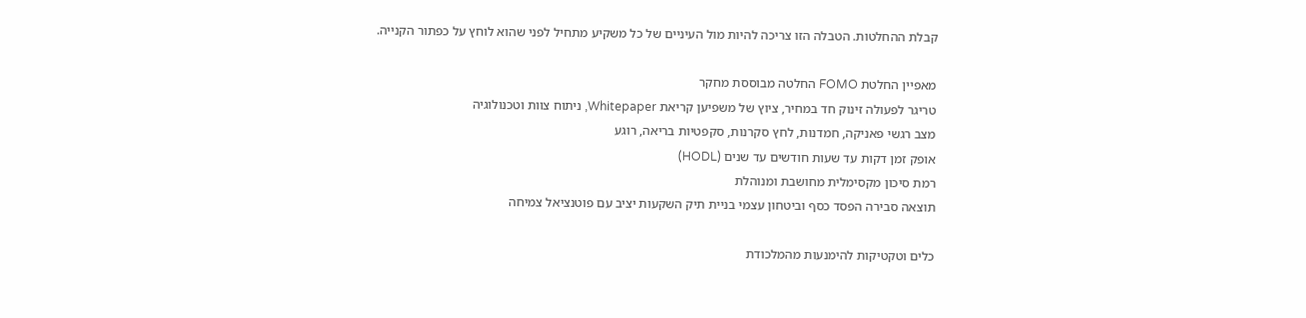קבלת ההחלטות. הטבלה הזו צריכה להיות מול העיניים של כל משקיע מתחיל לפני שהוא לוחץ על כפתור הקנייה.

מאפיין החלטת FOMO החלטה מבוססת מחקר
טריגר לפעולה זינוק חד במחיר, ציוץ של משפיען קריאת Whitepaper, ניתוח צוות וטכנולוגיה
מצב רגשי פאניקה, חמדנות, לחץ סקרנות, סקפטיות בריאה, רוגע
אופק זמן דקות עד שעות חודשים עד שנים (HODL)
רמת סיכון מקסימלית מחושבת ומנוהלת
תוצאה סבירה הפסד כסף וביטחון עצמי בניית תיק השקעות יציב עם פוטנציאל צמיחה

כלים וטקטיקות להימנעות מהמלכודת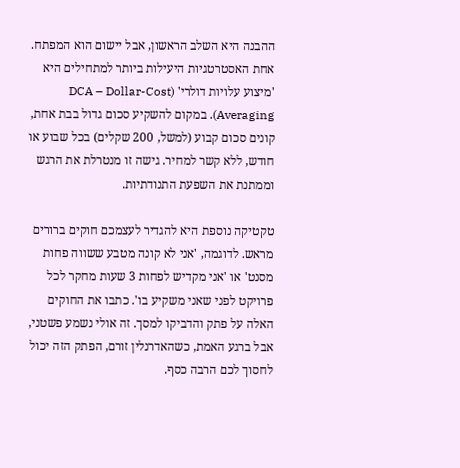ההבנה היא השלב הראשון, אבל יישום הוא המפתח. אחת האסטרטגיות היעילות ביותר למתחילים היא 'מיצוע עלויות דולרי' (DCA – Dollar-Cost Averaging). במקום להשקיע סכום גדול בבת אחת, קונים סכום קבוע (למשל, 200 שקלים) בכל שבוע או חודש, ללא קשר למחיר. גישה זו מנטרלת את הרגש וממתנת את השפעת התנודתיות.

טקטיקה נוספת היא להגדיר לעצמכם חוקים ברורים מראש. לדוגמה, 'אני לא קונה מטבע ששווה פחות מסנט' או 'אני מקדיש לפחות 3 שעות מחקר לכל פרויקט לפני שאני משקיע בו'. כתבו את החוקים האלה על פתק והדביקו למסך. זה אולי נשמע פשטני, אבל ברגע האמת, כשהאדרנלין זורם, הפתק הזה יכול לחסוך לכם הרבה כסף.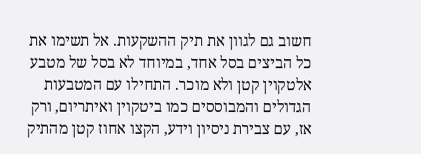חשוב גם לגוון את תיק ההשקעות. אל תשימו את כל הביצים בסל אחד, במיוחד לא בסל של מטבע אלטקוין קטן ולא מוכר. התחילו עם המטבעות הגדולים והמבוססים כמו ביטקוין ואיתריום, ורק אז, עם צבירת ניסיון וידע, הקצו אחוז קטן מהתיק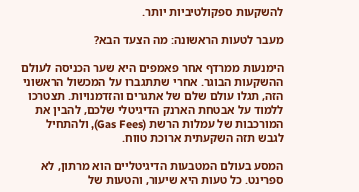להשקעות ספקולטיביות יותר.

מעבר לטעות הראשונה: מה הצעד הבא?

הימנעות ממרדף אחר פאמפים היא שער הכניסה לעולם ההשקעות הבוגר. אחרי שתתגברו על המכשול הראשוני הזה, תגלו עולם שלם של אתגרים והזדמנויות. תצטרכו ללמוד על אבטחת הארנק הדיגיטלי שלכם, להבין את המורכבות של עמלות הרשת (Gas Fees), ולהתחיל לגבש תזה השקעתית ארוכת טווח.

המסע בעולם המטבעות הדיגיטליים הוא מרתון, לא ספרינט. כל טעות היא שיעור, והטעות של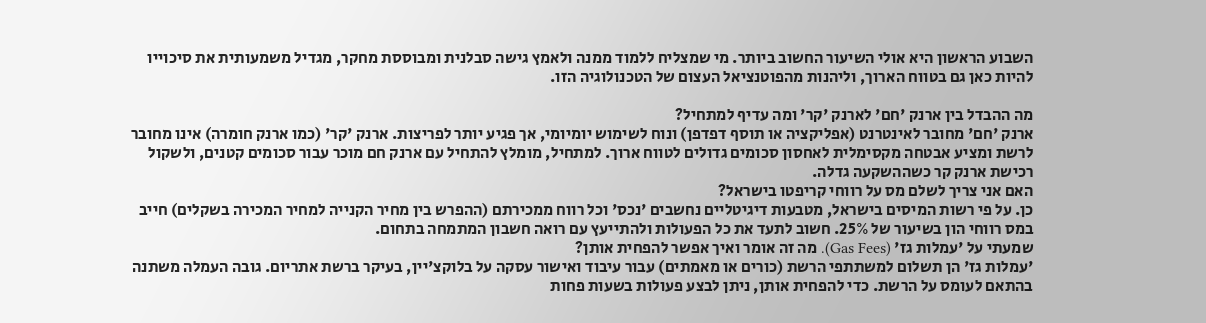השבוע הראשון היא אולי השיעור החשוב ביותר. מי שמצליח ללמוד ממנה ולאמץ גישה סבלנית ומבוססת מחקר, מגדיל משמעותית את סיכוייו להיות כאן גם בטווח הארוך, וליהנות מהפוטנציאל העצום של הטכנולוגיה הזו.

מה ההבדל בין ארנק 'חם' לארנק 'קר' ומה עדיף למתחיל?
ארנק 'חם' מחובר לאינטרנט (אפליקציה או תוסף דפדפן) ונוח לשימוש יומיומי, אך פגיע יותר לפריצות. ארנק 'קר' (כמו ארנק חומרה) אינו מחובר לרשת ומציע אבטחה מקסימלית לאחסון סכומים גדולים לטווח ארוך. למתחיל, מומלץ להתחיל עם ארנק חם מוכר עבור סכומים קטנים, ולשקול רכישת ארנק קר כשההשקעה גדלה.
האם אני צריך לשלם מס על רווחי קריפטו בישראל?
כן. על פי רשות המיסים בישראל, מטבעות דיגיטליים נחשבים 'נכס' וכל רווח ממכירתם (ההפרש בין מחיר הקנייה למחיר המכירה בשקלים) חייב במס רווחי הון בשיעור של 25%. חשוב לתעד את כל הפעולות ולהתייעץ עם רואה חשבון המתמחה בתחום.
שמעתי על 'עמלות גז' (Gas Fees). מה זה אומר ואיך אפשר להפחית אותן?
'עמלות גז' הן תשלום למשתתפי הרשת (כורים או מאמתים) עבור עיבוד ואישור עסקה על בלוקצ'יין, בעיקר ברשת אתריום. גובה העמלה משתנה בהתאם לעומס על הרשת. כדי להפחית אותן, ניתן לבצע פעולות בשעות פחות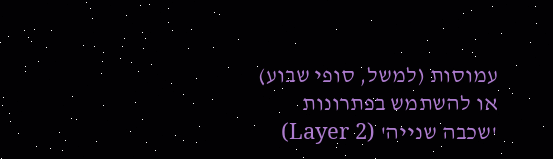עמוסות (למשל, סופי שבוע) או להשתמש בפתרונות 'שכבה שנייה' (Layer 2)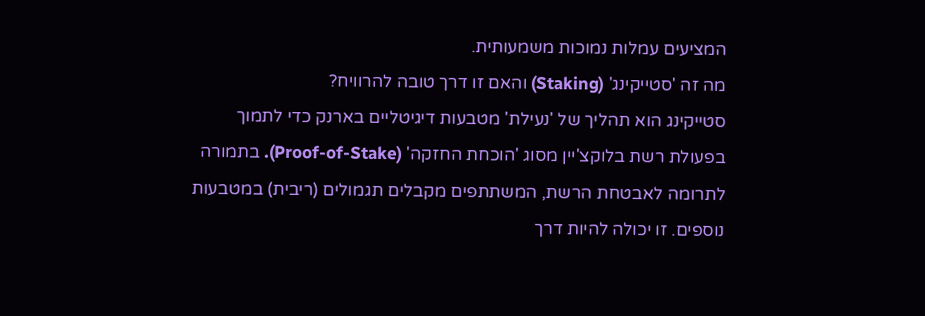המציעים עמלות נמוכות משמעותית.
מה זה 'סטייקינג' (Staking) והאם זו דרך טובה להרוויח?
סטייקינג הוא תהליך של 'נעילת' מטבעות דיגיטליים בארנק כדי לתמוך בפעולת רשת בלוקצ'יין מסוג 'הוכחת החזקה' (Proof-of-Stake). בתמורה לתרומה לאבטחת הרשת, המשתתפים מקבלים תגמולים (ריבית) במטבעות נוספים. זו יכולה להיות דרך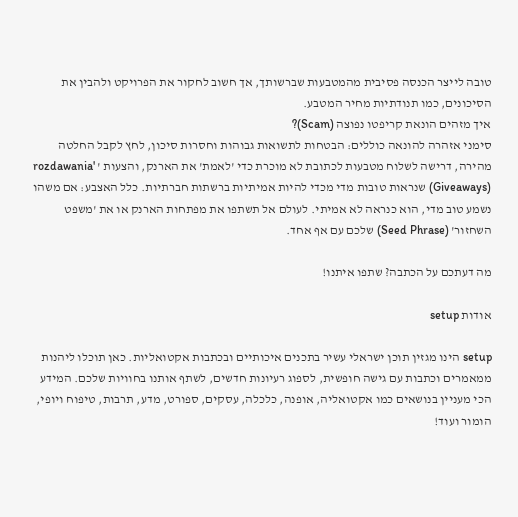טובה לייצר הכנסה פסיבית מהמטבעות שברשותך, אך חשוב לחקור את הפרויקט ולהבין את הסיכונים, כמו תנודתיות מחיר המטבע.
איך מזהים הונאת קריפטו נפוצה (Scam)?
סימני אזהרה להונאה כוללים: הבטחות לתשואות גבוהות וחסרות סיכון, לחץ לקבל החלטה מהירה, דרישה לשלוח מטבעות לכתובת לא מוכרת כדי 'לאמת' את הארנק, והצעות ' rozdawania' (Giveaways) שנראות טובות מדי מכדי להיות אמיתיות ברשתות חברתיות. כלל האצבע: אם משהו נשמע טוב מדי, הוא כנראה לא אמיתי. לעולם אל תשתפו את מפתחות הארנק או את 'משפט השחזור' (Seed Phrase) שלכם עם אף אחד.

מה דעתכם על הכתבה? שתפו איתנו!

אודות setup

setup הינו מגזין תוכן ישראלי עשיר בתכנים איכותיים ובכתבות אקטואליות. כאן תוכלו ליהנות ממאמרים וכתבות עם גישה חופשית, לספוג רעיונות חדשים, לשתף אותנו בחוויות שלכם. המידע הכי מעניין בנושאים כמו אקטואליה, אופנה, כלכלה, עסקים, ספורט, מדע, תרבות, טיפוח ויופי, הומור ועוד!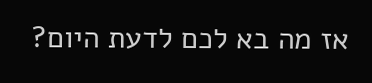אז מה בא לכם לדעת היום?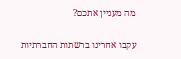מה מעניין אתכם?

עקבו אחרינו ברשתות החברתיות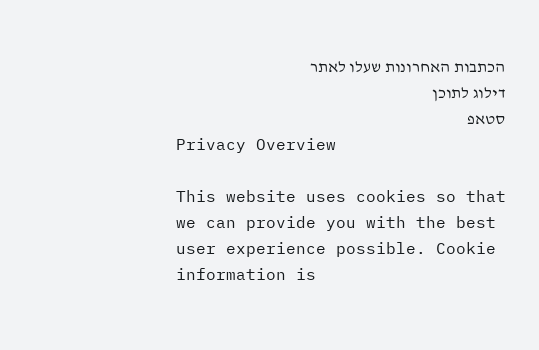הכתבות האחרונות שעלו לאתר
דילוג לתוכן
סטאפ
Privacy Overview

This website uses cookies so that we can provide you with the best user experience possible. Cookie information is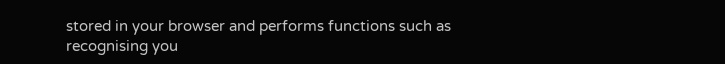stored in your browser and performs functions such as recognising you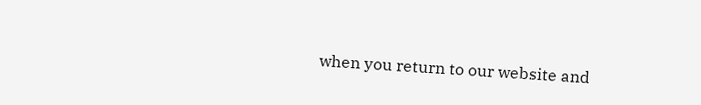when you return to our website and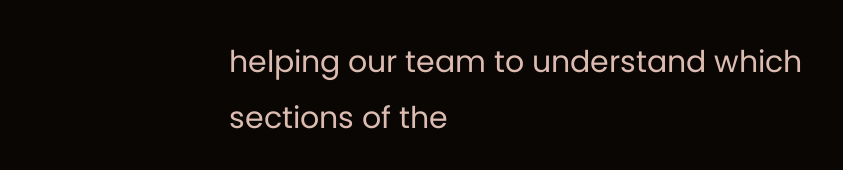helping our team to understand which sections of the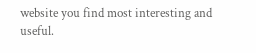website you find most interesting and useful.